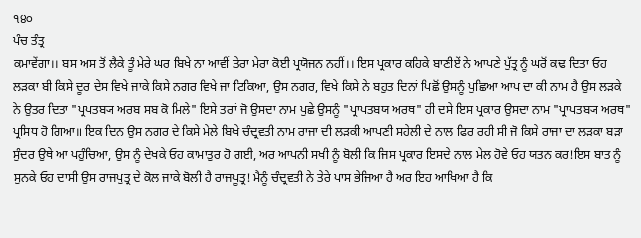੧੪੦
ਪੰਚ ਤੰਤ੍ਰ
ਕਮਾਵੇਂਗਾ।। ਬਸ ਅਸ ਤੋਂ ਲੈਕੇ ਤੂੰ ਮੇਰੇ ਘਰ ਬਿਖੇ ਨਾ ਆਵੀਂ ਤੇਰਾ ਮੇਰਾ ਕੋਈ ਪ੍ਰਯੋਜਨ ਨਹੀਂ।। ਇਸ ਪ੍ਰਕਾਰ ਕਹਿਕੇ ਬਾਣੀਏਂ ਨੇ ਆਪਣੇ ਪੁੱਤ੍ਰ ਨੂੰ ਘਰੋਂ ਕਢ ਦਿਤਾ ਓਹ ਲੜਕਾ ਬੀ ਕਿਸੇ ਦੂਰ ਦੇਸ ਵਿਖੇ ਜਾਕੇ ਕਿਸੇ ਨਗਰ ਵਿਖੇ ਜਾ ਟਿਕਿਆ, ਉਸ ਨਗਰ, ਵਿਖੇ ਕਿਸੇ ਨੇ ਬਹੁਤ ਦਿਨਾਂ ਪਿਛੋਂ ਉਸਨੂੰ ਪੁਛਿਆ ਆਪ ਦਾ ਕੀ ਨਾਮ ਹੈ ਉਸ ਲੜਕੇ ਨੇ ਉਤਰ ਦਿਤਾ "ਪ੍ਰਪਤਬ੍ਯ ਅਰਬ ਸਬ ਕੋ ਮਿਲੇ" ਇਸੇ ਤਰਾਂ ਜੋ ਉਸਦਾ ਨਾਮ ਪੁਛੇ ਉਸਨੂੰ "ਪ੍ਰਾਪਤਬਯ ਅਰਥ" ਹੀ ਦਸੇ ਇਸ ਪ੍ਰਕਾਰ ਉਸਦਾ ਨਾਮ "ਪ੍ਰਾਪਤਬ੍ਯ ਅਰਥ" ਪ੍ਰਸਿਧ ਹੋ ਗਿਆ॥ ਇਕ ਦਿਨ ਉਸ ਨਗਰ ਦੇ ਕਿਸੇ ਮੇਲੇ ਬਿਖੇ ਚੰਦ੍ਰਵਤੀ ਨਾਮ ਰਾਜਾ ਦੀ ਲੜਕੀ ਆਪਣੀ ਸਹੇਲੀ ਦੇ ਨਾਲ ਫਿਰ ਰਹੀ ਸੀ ਜੋ ਕਿਸੇ ਰਾਜਾ ਦਾ ਲੜਕਾ ਬੜਾ ਸੁੰਦਰ ਉਥੇ ਆ ਪਹੁੰਚਿਆ, ਉਸ ਨੂੰ ਦੇਖਕੇ ਓਹ ਕਾਮਾਤੁਰ ਹੋ ਗਈ, ਅਰ ਆਪਨੀ ਸਖੀ ਨੂੰ ਬੋਲੀ ਕਿ ਜਿਸ ਪ੍ਰਕਾਰ ਇਸਦੇ ਨਾਲ ਮੇਲ ਹੋਵੇ ਓਹ ਯਤਨ ਕਰ!ਇਸ ਬਾਤ ਨੂੰ ਸੁਨਕੇ ਓਹ ਦਾਸੀ ਉਸ ਰਾਜਪੁਤ੍ਰ ਦੇ ਕੋਲ ਜਾਕੇ ਬੋਲੀ ਹੈ ਰਾਜਪੂਤ੍ਰ! ਮੈਨੂੰ ਚੰਦ੍ਰਵਤੀ ਨੇ ਤੇਰੇ ਪਾਸ ਭੇਜਿਆ ਹੈ ਅਰ ਇਹ ਆਖਿਆ ਹੈ ਕਿ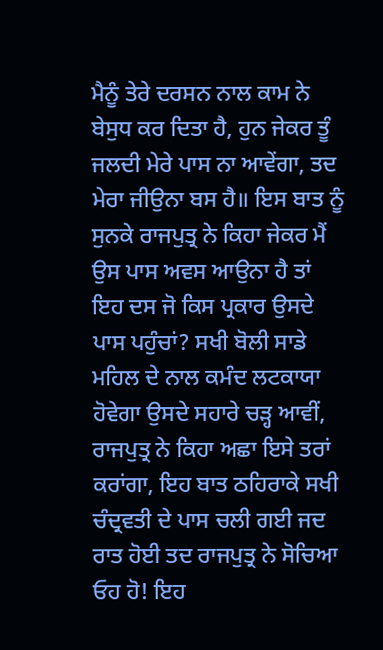ਮੈਨੂੰ ਤੇਰੇ ਦਰਸਨ ਨਾਲ ਕਾਮ ਨੇ ਬੇਸੁਧ ਕਰ ਦਿਤਾ ਹੈ, ਹੁਨ ਜੇਕਰ ਤੂੰ ਜਲਦੀ ਮੇਰੇ ਪਾਸ ਨਾ ਆਵੇਂਗਾ, ਤਦ ਮੇਰਾ ਜੀਉਨਾ ਬਸ ਹੈ॥ ਇਸ ਬਾਤ ਨੂੰ ਸੁਨਕੇ ਰਾਜਪੁਤ੍ਰ ਨੇ ਕਿਹਾ ਜੇਕਰ ਮੈਂ ਉਸ ਪਾਸ ਅਵਸ ਆਉਨਾ ਹੈ ਤਾਂ ਇਹ ਦਸ ਜੋ ਕਿਸ ਪ੍ਰਕਾਰ ਉਸਦੇ ਪਾਸ ਪਹੁੰਚਾਂ? ਸਖੀ ਬੋਲੀ ਸਾਡੇ ਮਹਿਲ ਦੇ ਨਾਲ ਕਮੰਦ ਲਟਕਾਯਾ ਹੋਵੇਗਾ ਉਸਦੇ ਸਹਾਰੇ ਚੜ੍ਹ ਆਵੀਂ, ਰਾਜਪੁਤ੍ਰ ਨੇ ਕਿਹਾ ਅਛਾ ਇਸੇ ਤਰਾਂ ਕਰਾਂਗਾ, ਇਹ ਬਾਤ ਠਹਿਰਾਕੇ ਸਖੀ ਚੰਦ੍ਰਵਤੀ ਦੇ ਪਾਸ ਚਲੀ ਗਈ ਜਦ ਰਾਤ ਹੋਈ ਤਦ ਰਾਜਪੁਤ੍ਰ ਨੇ ਸੋਚਿਆ ਓਹ ਹੋ! ਇਹ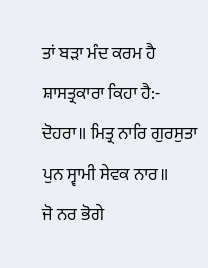ਤਾਂ ਬੜਾ ਮੰਦ ਕਰਮ ਹੈ ਸ਼ਾਸਤ੍ਰਕਾਰਾ ਕਿਹਾ ਹੈ:-
ਦੋਹਰਾ॥ ਮਿਤ੍ਰ ਨਾਰਿ ਗੁਰਸੁਤਾ ਪੁਨ ਸ੍ਵਾਮੀ ਸੇਵਕ ਨਾਰ॥
ਜੋ ਨਰ ਭੋਗੇ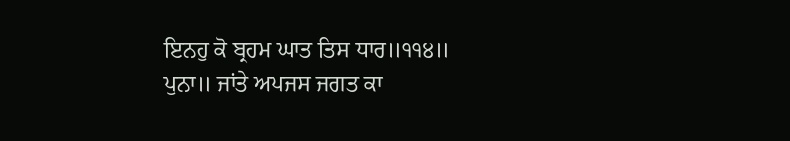ਇਨਹੁ ਕੋ ਬ੍ਰਹਮ ਘਾਤ ਤਿਸ ਧਾਰ॥੧੧੪॥
ਪੁਨਾ॥ ਜਾਂਤੇ ਅਪਜਸ ਜਗਤ ਕਾ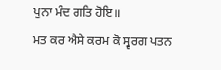ਪੁਨਾ ਮੰਦ ਗਤਿ ਹੋਇ॥
ਮਤ ਕਰ ਐਸੇ ਕਰਮ ਕੋ ਸ੍ਵਰਗ ਪਤਨ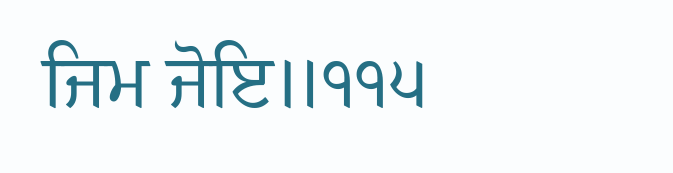ਜਿਮ ਜੋਇ॥੧੧੫